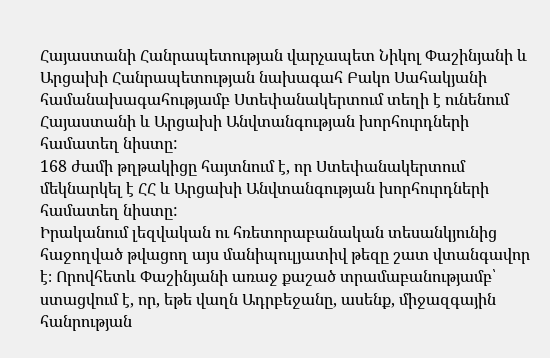Հայաստանի Հանրապետության վարչապետ Նիկոլ Փաշինյանի և Արցախի Հանրապետության նախագահ Բակո Սահակյանի համանախագահությամբ Ստեփանակերտում տեղի է ունենում Հայաստանի և Արցախի Անվտանգության խորհուրդների համատեղ նիստը:
168 ժամի թղթակիցը հայտնում է, որ Ստեփանակերտում մեկնարկել է ՀՀ և Արցախի Անվտանգության խորհուրդների համատեղ նիստը:
Իրականում լեզվական ու հռետորաբանական տեսանկյունից հաջողված թվացող այս մանիպուլյատիվ թեզը շատ վտանգավոր է։ Որովհետև Փաշինյանի առաջ քաշած տրամաբանությամբ՝ ստացվում է, որ, եթե վաղն Ադրբեջանը, ասենք, միջազգային հանրության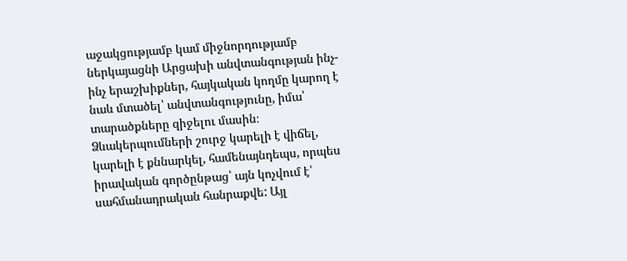աջակցությամբ կամ միջնորդությամբ ներկայացնի Արցախի անվտանգության ինչ-ինչ երաշխիքներ, հայկական կողմը կարող է նաև մտածել՝ անվտանգությունը, իմա՝ տարածքները զիջելու մասին։
Ձևակերպումների շուրջ կարելի է վիճել, կարելի է քննարկել, համենայնդեպս, որպես իրավական գործընթաց՝ այն կոչվում է՝ սահմանադրական հանրաքվե: Այլ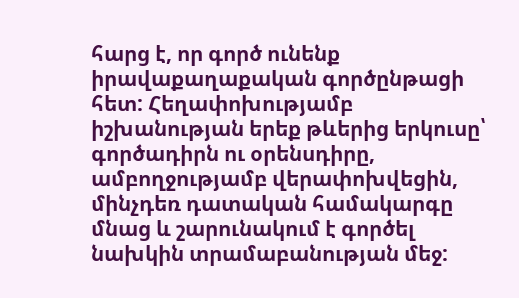հարց է, որ գործ ունենք իրավաքաղաքական գործընթացի հետ: Հեղափոխությամբ իշխանության երեք թևերից երկուսը՝ գործադիրն ու օրենսդիրը, ամբողջությամբ վերափոխվեցին, մինչդեռ դատական համակարգը մնաց և շարունակում է գործել նախկին տրամաբանության մեջ: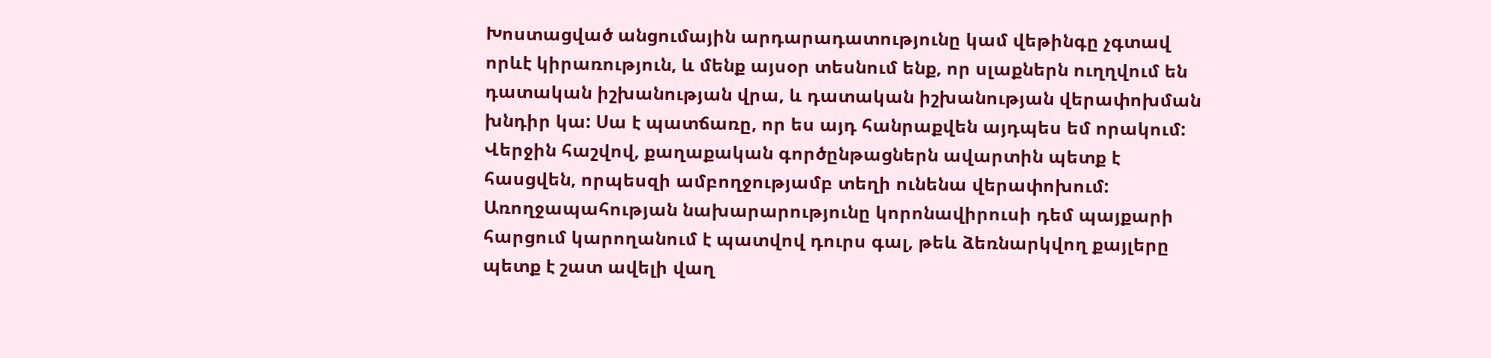Խոստացված անցումային արդարադատությունը կամ վեթինգը չգտավ որևէ կիրառություն, և մենք այսօր տեսնում ենք, որ սլաքներն ուղղվում են դատական իշխանության վրա, և դատական իշխանության վերափոխման խնդիր կա: Սա է պատճառը, որ ես այդ հանրաքվեն այդպես եմ որակում: Վերջին հաշվով, քաղաքական գործընթացներն ավարտին պետք է հասցվեն, որպեսզի ամբողջությամբ տեղի ունենա վերափոխում:
Առողջապահության նախարարությունը կորոնավիրուսի դեմ պայքարի հարցում կարողանում է պատվով դուրս գալ, թեև ձեռնարկվող քայլերը պետք է շատ ավելի վաղ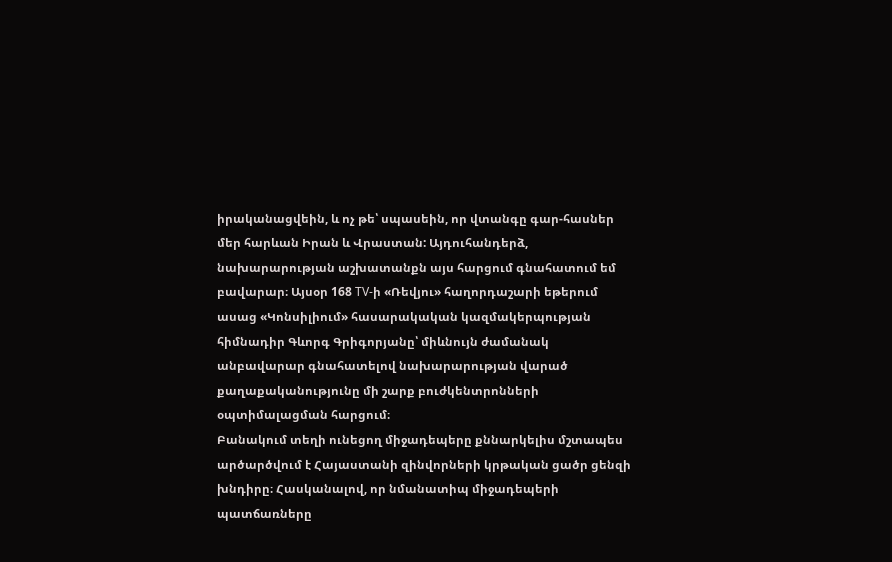իրականացվեին, և ոչ թե՝ սպասեին, որ վտանգը գար-հասներ մեր հարևան Իրան և Վրաստան: Այդուհանդերձ, նախարարության աշխատանքն այս հարցում գնահատում եմ բավարար։ Այսօր 168 TV-ի «Ռեվյու» հաղորդաշարի եթերում ասաց «Կոնսիլիում» հասարակական կազմակերպության հիմնադիր Գևորգ Գրիգորյանը՝ միևնույն ժամանակ անբավարար գնահատելով նախարարության վարած քաղաքականությունը մի շարք բուժկենտրոնների օպտիմալացման հարցում։
Բանակում տեղի ունեցող միջադեպերը քննարկելիս մշտապես արծարծվում է Հայաստանի զինվորների կրթական ցածր ցենզի խնդիրը։ Հասկանալով, որ նմանատիպ միջադեպերի պատճառները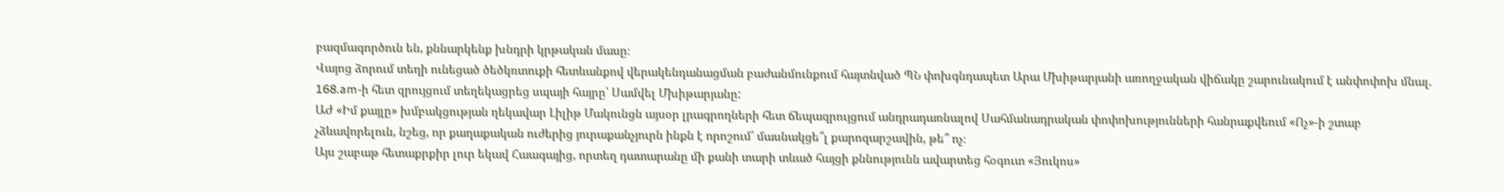բազմագործուն են, քննարկենք խնդրի կրթական մասը։
Վայոց ձորում տեղի ունեցած ծեծկռտուքի հետևանքով վերակենդանացման բաժանմունքում հայտնված ՊՆ փոխգնդապետ Արա Մխիթարյանի առողջական վիճակը շարունակում է անփոփոխ մնալ. 168.am-ի հետ զրույցում տեղեկացրեց սպայի հայրը՝ Սամվել Մխիթարյանը:
ԱԺ «Իմ քայլը» խմբակցության ղեկավար Լիլիթ Մակունցն այսօր լրագրողների հետ ճեպազրույցում անդրադառնալով Սահմանադրական փոփոխությունների հանրաքվեում «Ոչ»-ի շտաբ չձևավորելուն, նշեց, որ քաղաքական ուժերից յուրաքանչյուրն ինքն է որոշում՝ մասնակցե՞լ քարոզարշավին, թե՞ ոչ։
Այս շաբաթ հետաքրքիր լուր եկավ Հաագայից, որտեղ դատարանը մի քանի տարի տևած հայցի քննությունն ավարտեց հօգուտ «Յուկոս»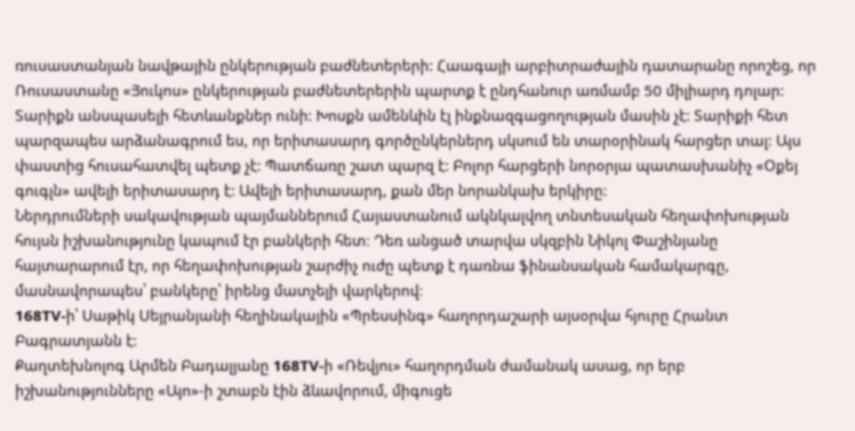ռուսաստանյան նավթային ընկերության բաժնետերերի: Հաագայի արբիտրաժային դատարանը որոշեց, որ Ռուսաստանը «Յուկոս» ընկերության բաժնետերերին պարտք է ընդհանուր առմամբ 50 միլիարդ դոլար:
Տարիքն անսպասելի հետևանքներ ունի: Խոսքն ամենևին էլ ինքնազգացողության մասին չէ: Տարիքի հետ պարզապես արձանագրում ես, որ երիտասարդ գործընկերներդ սկսում են տարօրինակ հարցեր տալ: Այս փաստից հուսահատվել պետք չէ: Պատճառը շատ պարզ է: Բոլոր հարցերի նորօրյա պատասխանիչ «Օքեյ գուգլն» ավելի երիտասարդ է: Ավելի երիտասարդ, քան մեր նորանկախ երկիրը:
Ներդրումների սակավության պայմաններում Հայաստանում ակնկալվող տնտեսական հեղափոխության հույսն իշխանությունը կապում էր բանկերի հետ։ Դեռ անցած տարվա սկզբին Նիկոլ Փաշինյանը հայտարարում էր, որ հեղափոխության շարժիչ ուժը պետք է դառնա ֆինանսական համակարգը, մասնավորապես՝ բանկերը՝ իրենց մատչելի վարկերով։
168TV-ի՝ Սաթիկ Սեյրանյանի հեղինակային «Պրեսսինգ» հաղորդաշարի այսօրվա հյուրը Հրանտ Բագրատյանն է:
Քաղտեխնոլոգ Արմեն Բադալյանը 168TV-ի «Ռեվյու» հաղորդման ժամանակ ասաց, որ երբ իշխանությունները «Այո»-ի շտաբն էին ձևավորում, միգուցե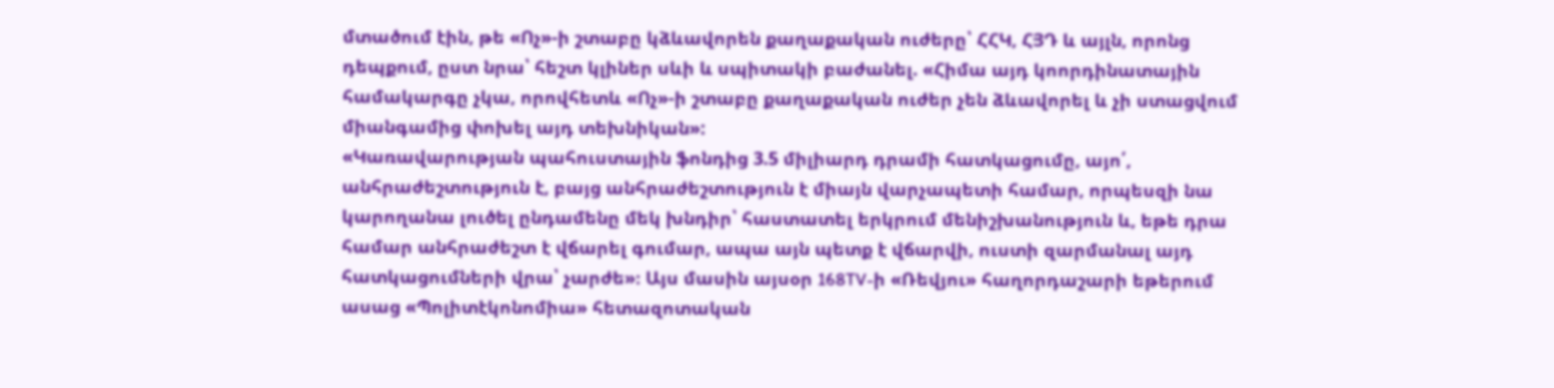մտածում էին, թե «Ոչ»-ի շտաբը կձևավորեն քաղաքական ուժերը՝ ՀՀԿ, ՀՅԴ և այլն, որոնց դեպքում, ըստ նրա՝ հեշտ կլիներ սևի և սպիտակի բաժանել. «Հիմա այդ կոորդինատային համակարգը չկա, որովհետև «Ոչ»-ի շտաբը քաղաքական ուժեր չեն ձևավորել և չի ստացվում միանգամից փոխել այդ տեխնիկան»:
«Կառավարության պահուստային ֆոնդից 3.5 միլիարդ դրամի հատկացումը, այո՛, անհրաժեշտություն է, բայց անհրաժեշտություն է միայն վարչապետի համար, որպեսզի նա կարողանա լուծել ընդամենը մեկ խնդիր՝ հաստատել երկրում մենիշխանություն և, եթե դրա համար անհրաժեշտ է վճարել գումար, ապա այն պետք է վճարվի, ուստի զարմանալ այդ հատկացումների վրա՝ չարժե»։ Այս մասին այսօր 168TV-ի «Ռեվյու» հաղորդաշարի եթերում ասաց «Պոլիտէկոնոմիա» հետազոտական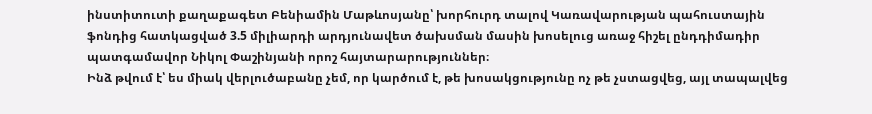ինստիտուտի քաղաքագետ Բենիամին Մաթևոսյանը՝ խորհուրդ տալով Կառավարության պահուստային ֆոնդից հատկացված 3.5 միլիարդի արդյունավետ ծախսման մասին խոսելուց առաջ հիշել ընդդիմադիր պատգամավոր Նիկոլ Փաշինյանի որոշ հայտարարություններ։
Ինձ թվում է՝ ես միակ վերլուծաբանը չեմ, որ կարծում է, թե խոսակցությունը ոչ թե չստացվեց, այլ տապալվեց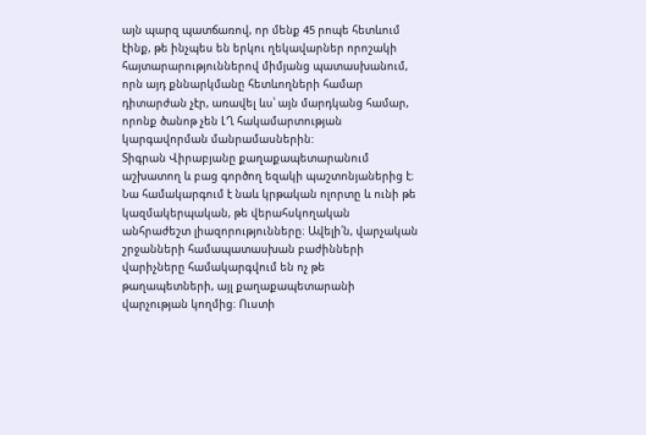այն պարզ պատճառով, որ մենք 45 րոպե հետևում էինք, թե ինչպես են երկու ղեկավարներ որոշակի հայտարարություններով միմյանց պատասխանում, որն այդ քննարկմանը հետևողների համար դիտարժան չէր, առավել ևս՝ այն մարդկանց համար, որոնք ծանոթ չեն ԼՂ հակամարտության կարգավորման մանրամասներին:
Տիգրան Վիրաբյանը քաղաքապետարանում աշխատող և բաց գործող եզակի պաշտոնյաներից է։ Նա համակարգում է նաև կրթական ոլորտը և ունի թե կազմակերպական, թե վերահսկողական անհրաժեշտ լիազորությունները։ Ավելի՛ն, վարչական շրջանների համապատասխան բաժինների վարիչները համակարգվում են ոչ թե թաղապետների, այլ քաղաքապետարանի վարչության կողմից։ Ուստի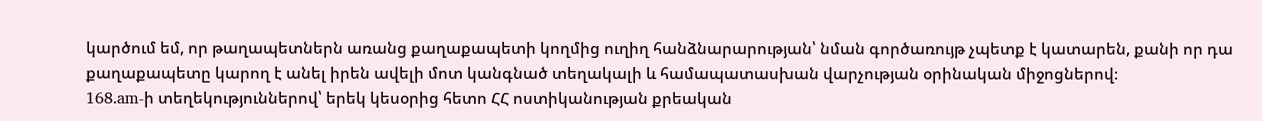կարծում եմ, որ թաղապետներն առանց քաղաքապետի կողմից ուղիղ հանձնարարության՝ նման գործառույթ չպետք է կատարեն, քանի որ դա քաղաքապետը կարող է անել իրեն ավելի մոտ կանգնած տեղակալի և համապատասխան վարչության օրինական միջոցներով։
168.am-ի տեղեկություններով՝ երեկ կեսօրից հետո ՀՀ ոստիկանության քրեական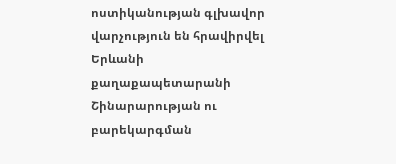ոստիկանության գլխավոր վարչություն են հրավիրվել Երևանի քաղաքապետարանի Շինարարության ու բարեկարգման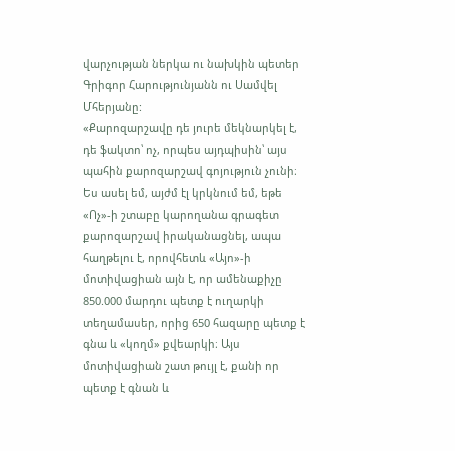վարչության ներկա ու նախկին պետեր Գրիգոր Հարությունյանն ու Սամվել Մհերյանը:
«Քարոզարշավը դե յուրե մեկնարկել է, դե ֆակտո՝ ոչ, որպես այդպիսին՝ այս պահին քարոզարշավ գոյություն չունի։ Ես ասել եմ, այժմ էլ կրկնում եմ, եթե «Ոչ»-ի շտաբը կարողանա գրագետ քարոզարշավ իրականացնել, ապա հաղթելու է, որովհետև «Այո»-ի մոտիվացիան այն է, որ ամենաքիչը 850.000 մարդու պետք է ուղարկի տեղամասեր, որից 650 հազարը պետք է գնա և «կողմ» քվեարկի։ Այս մոտիվացիան շատ թույլ է, քանի որ պետք է գնան և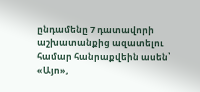ընդամենը 7 դատավորի աշխատանքից ազատելու համար հանրաքվեին ասեն՝ «Այո»,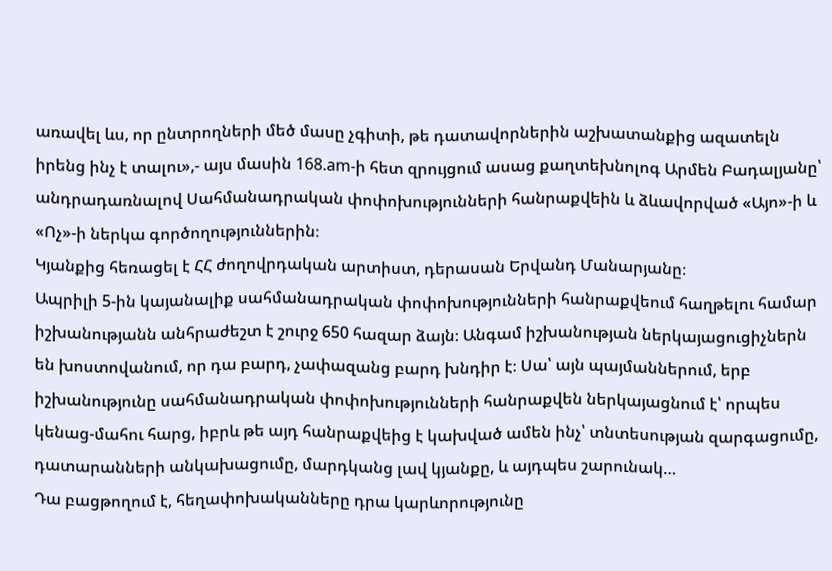առավել ևս, որ ընտրողների մեծ մասը չգիտի, թե դատավորներին աշխատանքից ազատելն իրենց ինչ է տալու»,- այս մասին 168.am-ի հետ զրույցում ասաց քաղտեխնոլոգ Արմեն Բադալյանը՝ անդրադառնալով Սահմանադրական փոփոխությունների հանրաքվեին և ձևավորված «Այո»-ի և «Ոչ»-ի ներկա գործողություններին։
Կյանքից հեռացել է ՀՀ ժողովրդական արտիստ, դերասան Երվանդ Մանարյանը։
Ապրիլի 5-ին կայանալիք սահմանադրական փոփոխությունների հանրաքվեում հաղթելու համար իշխանությանն անհրաժեշտ է շուրջ 650 հազար ձայն։ Անգամ իշխանության ներկայացուցիչներն են խոստովանում, որ դա բարդ, չափազանց բարդ խնդիր է։ Սա՝ այն պայմաններում, երբ իշխանությունը սահմանադրական փոփոխությունների հանրաքվեն ներկայացնում է՝ որպես կենաց-մահու հարց, իբրև թե այդ հանրաքվեից է կախված ամեն ինչ՝ տնտեսության զարգացումը, դատարանների անկախացումը, մարդկանց լավ կյանքը, և այդպես շարունակ…
Դա բացթողում է, հեղափոխականները դրա կարևորությունը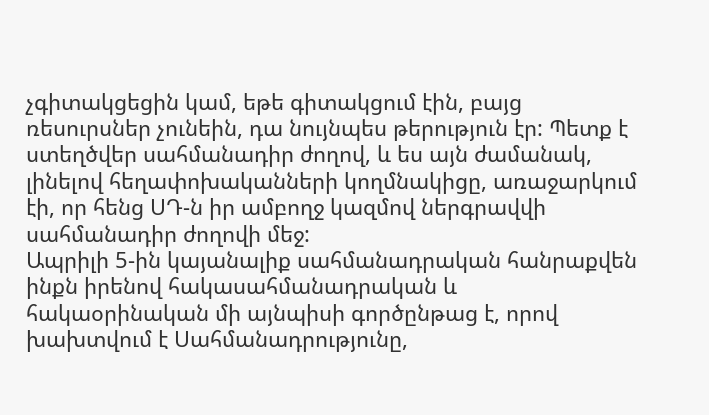չգիտակցեցին կամ, եթե գիտակցում էին, բայց ռեսուրսներ չունեին, դա նույնպես թերություն էր: Պետք է ստեղծվեր սահմանադիր ժողով, և ես այն ժամանակ, լինելով հեղափոխականների կողմնակիցը, առաջարկում էի, որ հենց ՍԴ-ն իր ամբողջ կազմով ներգրավվի սահմանադիր ժողովի մեջ:
Ապրիլի 5-ին կայանալիք սահմանադրական հանրաքվեն ինքն իրենով հակասահմանադրական և հակաօրինական մի այնպիսի գործընթաց է, որով խախտվում է Սահմանադրությունը,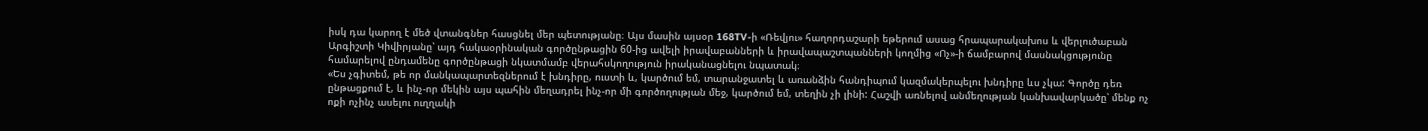իսկ դա կարող է մեծ վտանգներ հասցնել մեր պետությանը։ Այս մասին այսօր 168TV-ի «Ռեվյու» հաղորդաշարի եթերում ասաց հրապարակախոս և վերլուծաբան Արգիշտի Կիվիրյանը՝ այդ հակաօրինական գործընթացին 60-ից ավելի իրավաբանների և իրավապաշտպանների կողմից «Ոչ»-ի ճամբարով մասնակցությունը համարելով ընդամենը գործընթացի նկատմամբ վերահսկողություն իրականացնելու նպատակ։
«Ես չգիտեմ, թե որ մանկապարտեզներում է խնդիրը, ուստի և, կարծում եմ, տարանջատել և առանձին հանդիպում կազմակերպելու խնդիրը ևս չկա: Գործը դեռ ընթացքում է, և ինչ-որ մեկին այս պահին մեղադրել ինչ-որ մի գործողության մեջ, կարծում եմ, տեղին չի լինի: Հաշվի առնելով անմեղության կանխավարկածը՝ մենք ոչ ոքի ոչինչ ասելու ուղղակի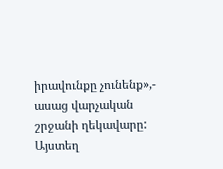իրավունքը չունենք»,- ասաց վարչական շրջանի ղեկավարը:
Այստեղ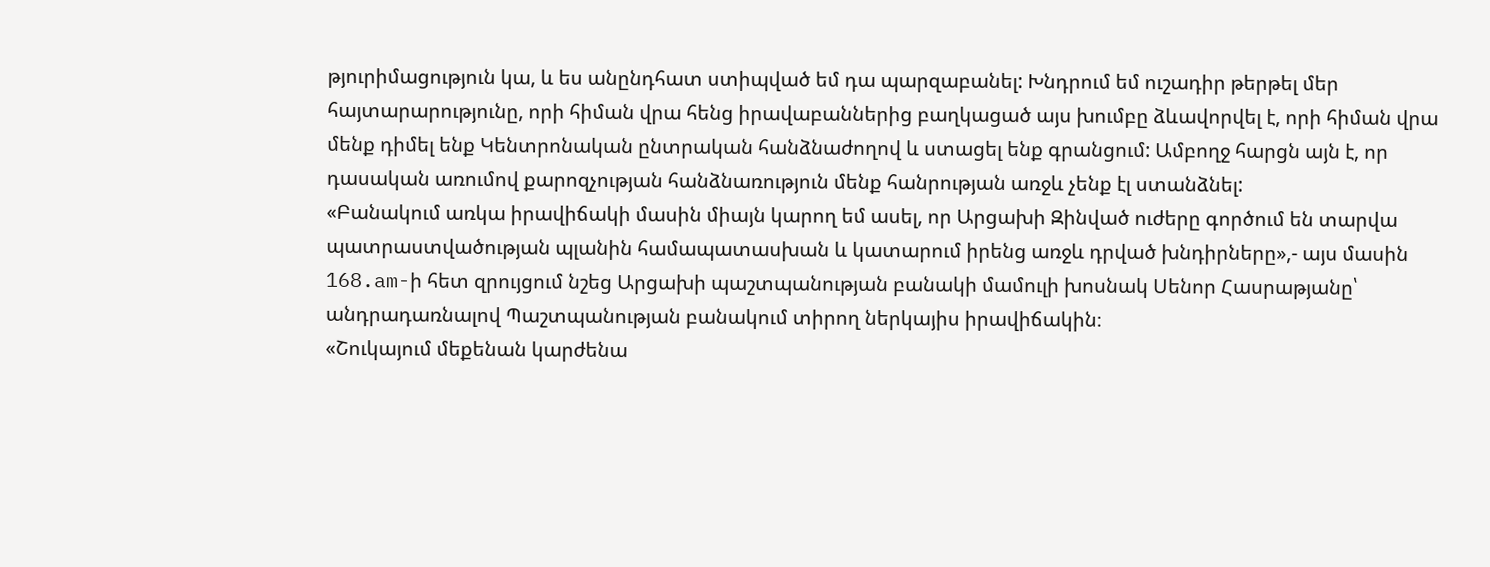թյուրիմացություն կա, և ես անընդհատ ստիպված եմ դա պարզաբանել: Խնդրում եմ ուշադիր թերթել մեր հայտարարությունը, որի հիման վրա հենց իրավաբաններից բաղկացած այս խումբը ձևավորվել է, որի հիման վրա մենք դիմել ենք Կենտրոնական ընտրական հանձնաժողով և ստացել ենք գրանցում: Ամբողջ հարցն այն է, որ դասական առումով քարոզչության հանձնառություն մենք հանրության առջև չենք էլ ստանձնել:
«Բանակում առկա իրավիճակի մասին միայն կարող եմ ասել, որ Արցախի Զինված ուժերը գործում են տարվա պատրաստվածության պլանին համապատասխան և կատարում իրենց առջև դրված խնդիրները»,- այս մասին 168.am-ի հետ զրույցում նշեց Արցախի պաշտպանության բանակի մամուլի խոսնակ Սենոր Հասրաթյանը՝ անդրադառնալով Պաշտպանության բանակում տիրող ներկայիս իրավիճակին։
«Շուկայում մեքենան կարժենա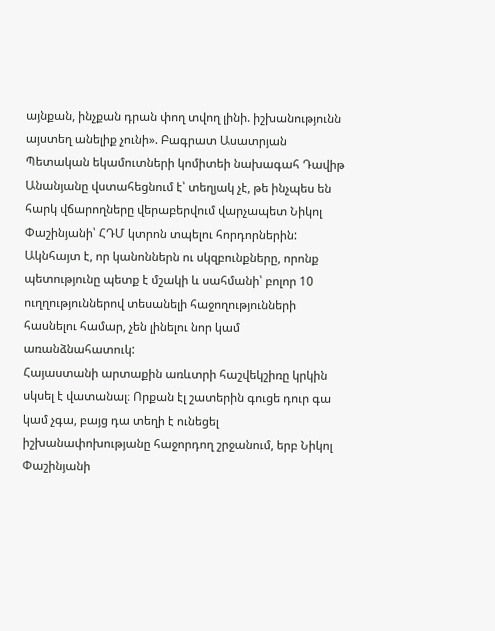այնքան, ինչքան դրան փող տվող լինի. իշխանությունն այստեղ անելիք չունի». Բագրատ Ասատրյան
Պետական եկամուտների կոմիտեի նախագահ Դավիթ Անանյանը վստահեցնում է՝ տեղյակ չէ, թե ինչպես են հարկ վճարողները վերաբերվում վարչապետ Նիկոլ Փաշինյանի՝ ՀԴՄ կտրոն տպելու հորդորներին:
Ակնհայտ է, որ կանոններն ու սկզբունքները, որոնք պետությունը պետք է մշակի և սահմանի՝ բոլոր 10 ուղղություններով տեսանելի հաջողությունների հասնելու համար, չեն լինելու նոր կամ առանձնահատուկ:
Հայաստանի արտաքին առևտրի հաշվեկշիռը կրկին սկսել է վատանալ։ Որքան էլ շատերին գուցե դուր գա կամ չգա, բայց դա տեղի է ունեցել իշխանափոխությանը հաջորդող շրջանում, երբ Նիկոլ Փաշինյանի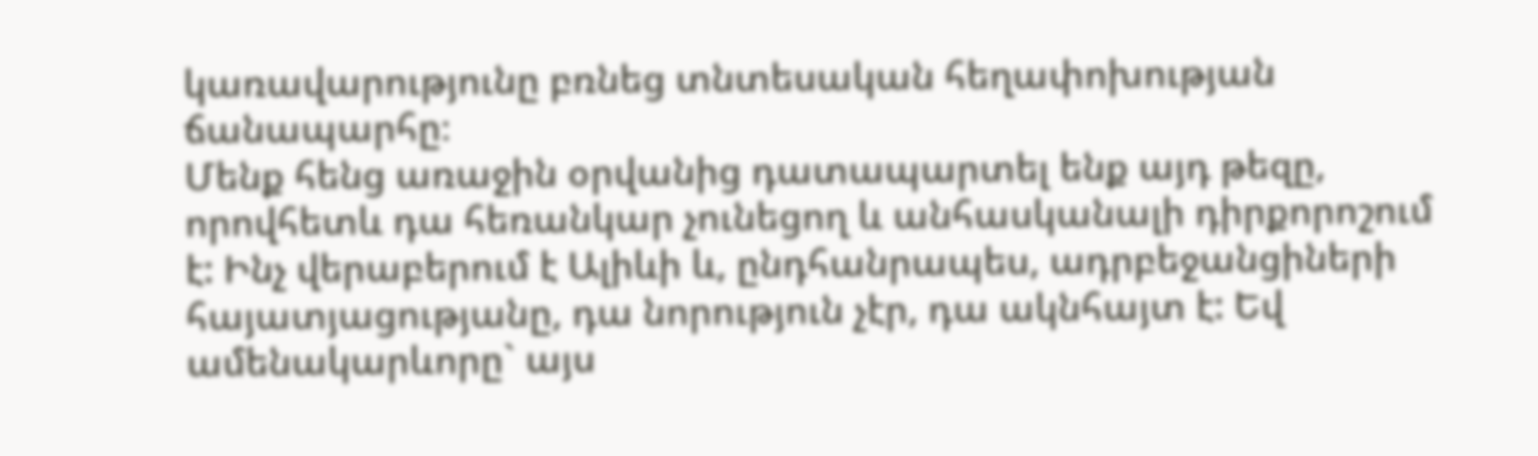կառավարությունը բռնեց տնտեսական հեղափոխության ճանապարհը։
Մենք հենց առաջին օրվանից դատապարտել ենք այդ թեզը, որովհետև դա հեռանկար չունեցող և անհասկանալի դիրքորոշում է: Ինչ վերաբերում է Ալիևի և, ընդհանրապես, ադրբեջանցիների հայատյացությանը, դա նորություն չէր, դա ակնհայտ է: Եվ ամենակարևորը` այս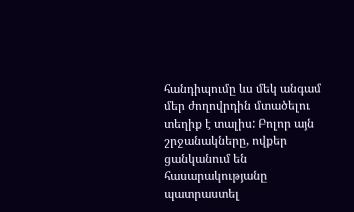հանդիպումը ևս մեկ անգամ մեր ժողովրդին մտածելու տեղիք է տալիս: Բոլոր այն շրջանակները, ովքեր ցանկանում են հասարակությանը պատրաստել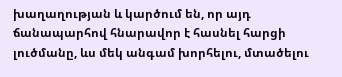խաղաղության և կարծում են, որ այդ ճանապարհով հնարավոր է հասնել հարցի լուծմանը, ևս մեկ անգամ խորհելու, մտածելու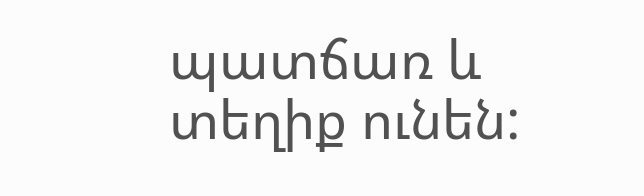պատճառ և տեղիք ունեն: